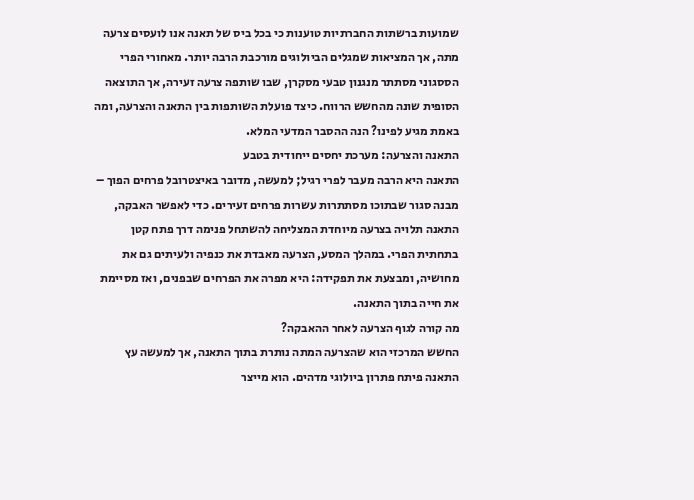שמועות ברשתות החברתיות טוענות כי בכל ביס של תאנה אנו לועסים צרעה מתה, אך המציאות שמגלים הביולוגים מורכבת הרבה יותר. מאחורי הפרי הססגוני מסתתר מנגנון טבעי מסקרן, שבו שותפה צרעה זעירה, אך התוצאה הסופית שונה מהחשש הרווח. כיצד פועלת השותפות בין התאנה והצרעה, ומה באמת מגיע לפינו? הנה ההסבר המדעי המלא.
התאנה והצרעה: מערכת יחסים ייחודית בטבע
התאנה היא הרבה מעבר לפרי רגיל; למעשה, מדובר באיצטרובל פרחים הפוך – מבנה סגור שבתוכו מסתתרות עשרות פרחים זעירים. כדי לאפשר האבקה, התאנה תלויה בצרעה מיוחדת המצליחה להשתחל פנימה דרך פתח קטן בתחתית הפרי. במהלך המסע, הצרעה מאבדת את כנפיה ולעיתים גם את מחושיה, ומבצעת את תפקידה: היא מפרה את הפרחים שבפנים, ואז מסיימת את חייה בתוך התאנה.
מה קורה לגוף הצרעה לאחר ההאבקה?
החשש המרכזי הוא שהצרעה המתה נותרת בתוך התאנה, אך למעשה עץ התאנה פיתח פתרון ביולוגי מדהים. הוא מייצר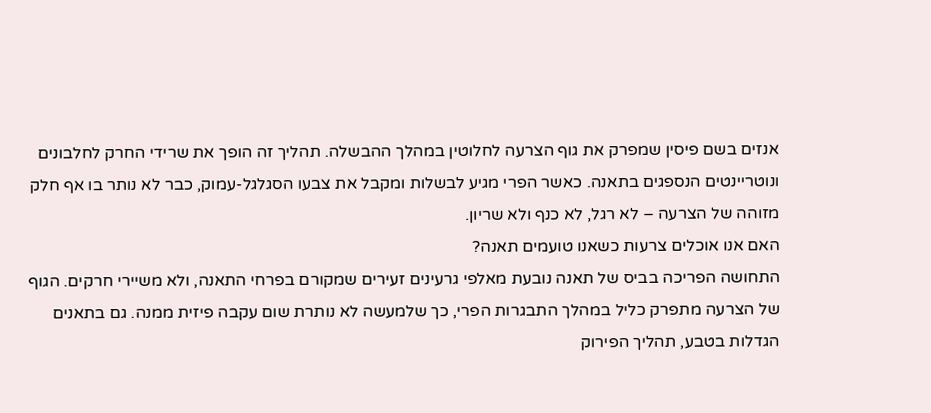אנזים בשם פיסין שמפרק את גוף הצרעה לחלוטין במהלך ההבשלה. תהליך זה הופך את שרידי החרק לחלבונים ונוטריינטים הנספגים בתאנה. כאשר הפרי מגיע לבשלות ומקבל את צבעו הסגלגל-עמוק, כבר לא נותר בו אף חלק מזוהה של הצרעה – לא רגל, לא כנף ולא שריון.
האם אנו אוכלים צרעות כשאנו טועמים תאנה?
התחושה הפריכה בביס של תאנה נובעת מאלפי גרעינים זעירים שמקורם בפרחי התאנה, ולא משיירי חרקים. הגוף של הצרעה מתפרק כליל במהלך התבגרות הפרי, כך שלמעשה לא נותרת שום עקבה פיזית ממנה. גם בתאנים הגדלות בטבע, תהליך הפירוק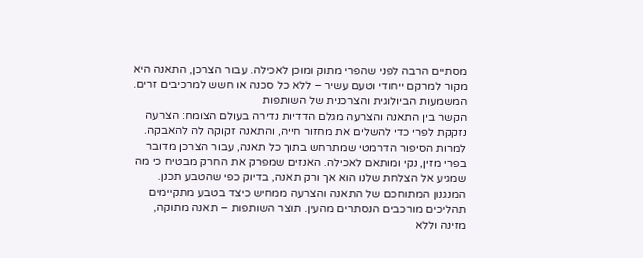מסתיים הרבה לפני שהפרי מתוק ומוכן לאכילה. עבור הצרכן, התאנה היא מקור למרקם ייחודי וטעם עשיר – ללא כל סכנה או חשש למרכיבים זרים.
המשמעות הביולוגית והצרכנית של השותפות
הקשר בין התאנה והצרעה מגלם הדדיות נדירה בעולם הצומח: הצרעה נזקקת לפרי כדי להשלים את מחזור חייה, והתאנה זקוקה לה להאבקה. למרות הסיפור הדרמטי שמתרחש בתוך כל תאנה, עבור הצרכן מדובר בפרי מזין, נקי ומותאם לאכילה. האנזים שמפרק את החרק מבטיח כי מה שמגיע אל הצלחת שלנו הוא אך ורק תאנה, בדיוק כפי שהטבע תכנן.
המנגנון המתוחכם של התאנה והצרעה ממחיש כיצד בטבע מתקיימים תהליכים מורכבים הנסתרים מהעין. תוצר השותפות – תאנה מתוקה, מזינה וללא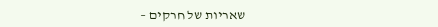שאריות של חרקים –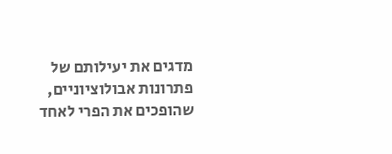מדגים את יעילותם של פתרונות אבולוציוניים, שהופכים את הפרי לאחד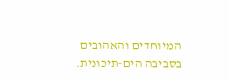המיוחדים והאהובים בסביבה הים-תיכונית.